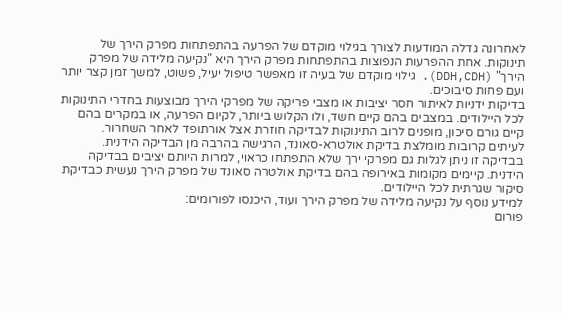לאחרונה גדלה המודעות לצורך בגילוי מוקדם של הפרעה בהתפתחות מפרק הירך של תינוקות. אחת ההפרעות הנפוצות בהתפתחות מפרק הירך היא "נקיעה מלידה של מפרק הירך" (DDH,CDH). גילוי מוקדם של בעיה זו מאפשר טיפול יעיל, פשוט, למשך זמן קצר יותר ועם פחות סיבוכים.
בדיקות ידניות לאיתור חסר יציבות או מצבי פריקה של מפרקי הירך מבוצעות בחדרי התינוקות לכל היילודים. במצבים בהם קיים חשד, ולו הקלוש ביותר, לקיום הפרעה, או במקרים בהם קיים גורם סיכון, מופנים לרוב התינוקות לבדיקה חוזרת אצל אורתופד לאחר השחרור.
לעיתים קרובות מומלצת בדיקת אולטרא-סאונד, הרגישה בהרבה מן הבדיקה הידנית. בבדיקה זו ניתן לגלות גם מפרקי ירך שלא התפתחו כראוי, למרות היותם יציבים בבדיקה הידנית. קיימים מקומות באירופה בהם בדיקת אולטרה סאונד של מפרק הירך נעשית כבדיקת סיקור שגרתית לכל היילודים.
למידע נוסף על נקיעה מלידה של מפרק הירך ועוד, היכנסו לפורומים:
פורום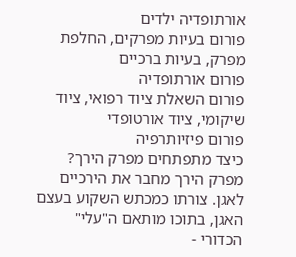אורתופדיה ילדים
פורום בעיות מפרקים, החלפת מפרק, בעיות ברכיים
פורום אורתופדיה
פורום השאלת ציוד רפואי, ציוד שיקומי, ציוד אורטופדי
פורום פיזיותרפיה
כיצד מתפתחים מפרק הירך? מפרק הירך מחבר את הירכיים לאגן. צורתו כמכתש השקוע בעצם האגן, בתוכו מותאם ה"עלי" הכדורי -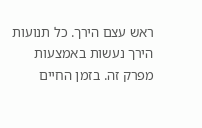ראש עצם הירך. כל תנועות הירך נעשות באמצעות מפרק זה. בזמן החיים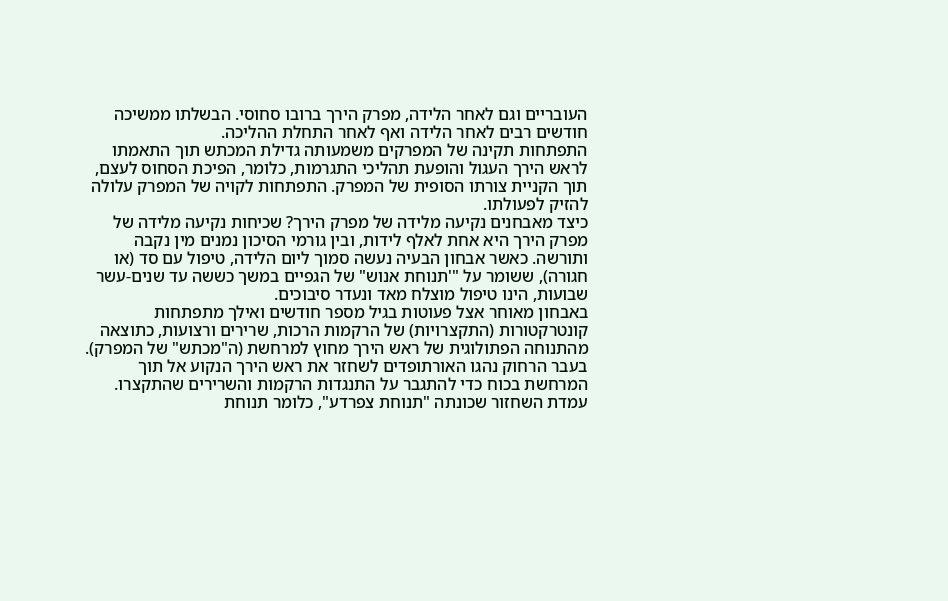העובריים וגם לאחר הלידה, מפרק הירך ברובו סחוסי. הבשלתו ממשיכה חודשים רבים לאחר הלידה ואף לאחר התחלת ההליכה.
התפתחות תקינה של המפרקים משמעותה גדילת המכתש תוך התאמתו לראש הירך העגול והופעת תהליכי התגרמות, כלומר, הפיכת הסחוס לעצם, תוך הקניית צורתו הסופית של המפרק. התפתחות לקויה של המפרק עלולה להזיק לפעולתו.
כיצד מאבחנים נקיעה מלידה של מפרק הירך? שכיחות נקיעה מלידה של מפרק הירך היא אחת לאלף לידות, ובין גורמי הסיכון נמנים מין נקבה ותורשה. כאשר אבחון הבעיה נעשה סמוך ליום הלידה, טיפול עם סד (או חגורה), ששומר על "'תנוחת אנוש" של הגפיים במשך כששה עד שנים-עשר שבועות, הינו טיפול מוצלח מאד ונעדר סיבוכים.
באבחון מאוחר אצל פעוטות בגיל מספר חודשים ואילך מתפתחות קונטרקטורות (התקצרויות) של הרקמות הרכות, שרירים ורצועות, כתוצאה מהתנוחה הפתולוגית של ראש הירך מחוץ למרחשת (ה"מכתש" של המפרק).
בעבר הרחוק נהגו האורתופדים לשחזר את ראש הירך הנקוע אל תוך המרחשת בכוח כדי להתגבר על התנגדות הרקמות והשרירים שהתקצרו. עמדת השחזור שכונתה "תנוחת צפרדע", כלומר תנוחת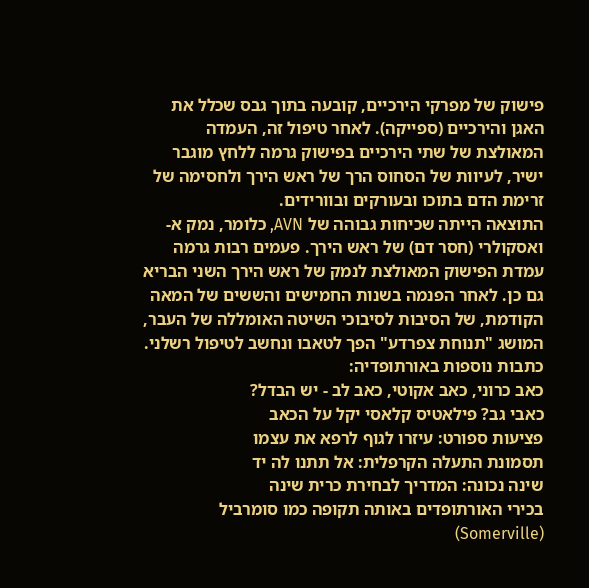פישוק של מפרקי הירכיים, קובעה בתוך גבס שכלל את האגן והירכיים (ספייקה). לאחר טיפול זה, העמדה המאולצת של שתי הירכיים בפישוק גרמה ללחץ מוגבר ישיר, לעיוות של הסחוס הרך של ראש הירך ולחסימה של זרימת הדם בתוכו ובעורקים ובוורידים.
התוצאה הייתה שכיחות גבוהה של AVN, כלומר, נמק א-ואסקולרי (חסר דם) של ראש הירך. פעמים רבות גרמה עמדת הפישוק המאולצת לנמק של ראש הירך השני הבריא גם כן. לאחר הפנמה בשנות החמישים והששים של המאה הקודמת, של הסיבות לסיבוכי השיטה האומללה של העבר, המושג "תנוחת צפרדע" הפך לטאבו ונחשב לטיפול רשלני.
כתבות נוספות באורתופדיה:
כאב כרוני, כאב אקוטי, כאב לב - יש הבדל?
כאבי גב? פילאטיס קלאסי יקל על הכאב
פציעות ספורט: עיזרו לגוף לרפא את עצמו
תסמונת התעלה הקרפלית: אל תתנו לה יד
שינה נכונה: המדריך לבחירת כרית שינה
בכירי האורתופדים באותה תקופה כמו סומרביל (Somerville)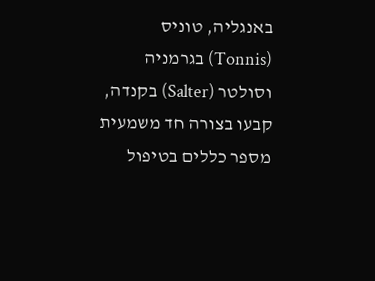באנגליה, טוניס (Tonnis) בגרמניה וסולטר (Salter) בקנדה, קבעו בצורה חד משמעית מספר כללים בטיפול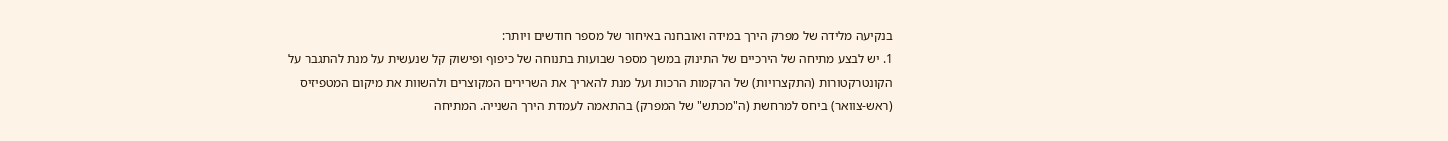בנקיעה מלידה של מפרק הירך במידה ואובחנה באיחור של מספר חודשים ויותר:
1. יש לבצע מתיחה של הירכיים של התינוק במשך מספר שבועות בתנוחה של כיפוף ופישוק קל שנעשית על מנת להתגבר על הקונטרקטורות (התקצרויות) של הרקמות הרכות ועל מנת להאריך את השרירים המקוצרים ולהשוות את מיקום המטפיזיס (ראש-צוואר) ביחס למרחשת (ה"מכתש" של המפרק) בהתאמה לעמדת הירך השנייה. המתיחה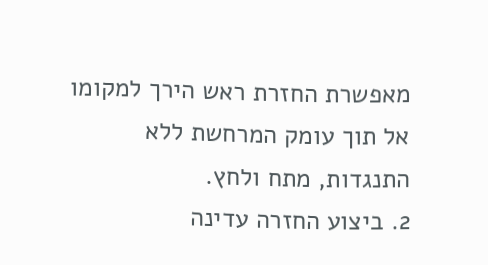מאפשרת החזרת ראש הירך למקומו אל תוך עומק המרחשת ללא התנגדות, מתח ולחץ.
2. ביצוע החזרה עדינה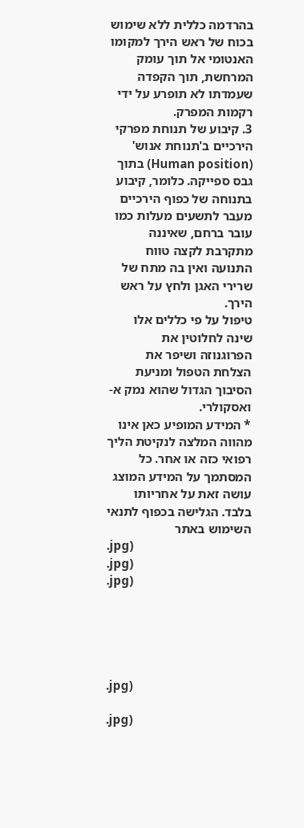בהרדמה כללית ללא שימוש בכוח של ראש הירך למקומו האנטומי אל תוך עומק המרחשת, תוך הקפדה שעמדתו לא תופרע על ידי רקמות המפרק.
3. קיבוע של תנוחת מפרקי הירכיים ב'תנוחת אנוש' (Human position) בתוך גבס ספייקה. כלומר, קיבוע בתנוחה של כפוף הירכיים מעבר לתשעים מעלות כמו עובר ברחם, שאיננה מתקרבת לקצה טווח התנועה ואין בה מתח של שרירי האגן ולחץ על ראש הירך.
טיפול על פי כללים אלו שינה לחלוטין את הפרוגנוזה ושיפר את הצלחת הטפול ומניעת הסיבוך הגדול שהוא נמק א-ואסקולרי.
* המידע המופיע כאן אינו מהווה המלצה לנקיטת הליך רפואי כזה או אחר. כל המסתמך על המידע המוצג עושה זאת על אחריותו בלבד. הגלישה בכפוף לתנאי השימוש באתר
.jpg)
.jpg)
.jpg)





.jpg)

.jpg)